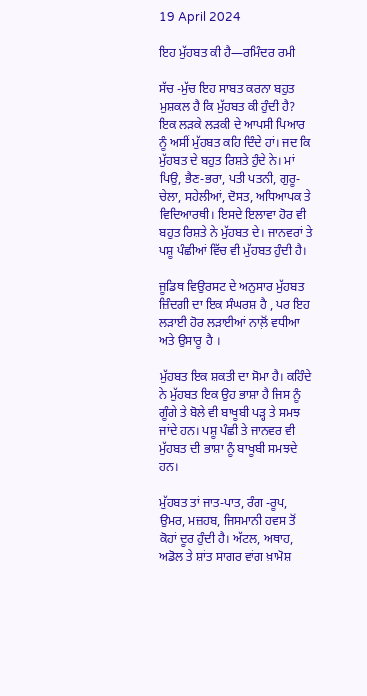19 April 2024

ਇਹ ਮੁੱਹਬਤ ਕੀ ਹੈ—ਰਮਿੰਦਰ ਰਮੀ

ਸੱਚ -ਮੁੱਚ ਇਹ ਸਾਬਤ ਕਰਨਾ ਬਹੁਤ ਮੁਸ਼ਕਲ ਹੈ ਕਿ ਮੁੱਹਬਤ ਕੀ ਹੁੰਦੀ ਹੈ? ਇਕ ਲੜਕੇ ਲੜਕੀ ਦੇ ਆਪਸੀ ਪਿਆਰ ਨੂੰ ਅਸੀਂ ਮੁੱਹਬਤ ਕਹਿ ਦਿੰਦੇ ਹਾਂ। ਜਦ ਕਿ ਮੁੱਹਬਤ ਦੇ ਬਹੁਤ ਰਿਸ਼ਤੇ ਹੁੰਦੇ ਨੇ। ਮਾਂ ਪਿਉ, ਭੈਣ-ਭਰਾ, ਪਤੀ ਪਤਨੀ, ਗੁਰੂ-ਚੇਲਾ, ਸਹੇਲੀਆਂ, ਦੋਸਤ, ਅਧਿਆਪਕ ਤੇ ਵਿਦਿਆਰਥੀ। ਇਸਦੇ ਇਲਾਵਾ ਹੋਰ ਵੀ ਬਹੁਤ ਰਿਸ਼ਤੇ ਨੇ ਮੁੱਹਬਤ ਦੇ। ਜਾਨਵਰਾਂ ਤੇ ਪਸ਼ੂ ਪੰਛੀਆਂ ਵਿੱਚ ਵੀ ਮੁੱਹਬਤ ਹੁੰਦੀ ਹੈ।

ਜੂਡਿਥ ਵਿਉਰਸਟ ਦੇ ਅਨੁਸਾਰ ਮੁੱਹਬਤ ਜ਼ਿੰਦਗੀ ਦਾ ਇਕ ਸੰਘਰਸ਼ ਹੈ , ਪਰ ਇਹ ਲੜਾਈ ਹੋਰ ਲੜਾਈਆਂ ਨਾਲ਼ੋਂ ਵਧੀਆ ਅਤੇ ਉਸਾਰੂ ਹੈ ।

ਮੁੱਹਬਤ ਇਕ ਸ਼ਕਤੀ ਦਾ ਸੋਮਾ ਹੈ। ਕਹਿੰਦੇ ਨੇ ਮੁੱਹਬਤ ਇਕ ਉਹ ਭਾਸ਼ਾ ਹੈ ਜਿਸ ਨੂੰ ਗੂੰਗੇ ਤੇ ਬੋਲੇ ਵੀ ਬਾਖੂਬੀ ਪੜ੍ਹ ਤੇ ਸਮਝ ਜਾਂਦੇ ਹਨ। ਪਸ਼ੂ ਪੰਛੀ ਤੇ ਜਾਨਵਰ ਵੀ ਮੁੱਹਬਤ ਦੀ ਭਾਸ਼ਾ ਨੂੰ ਬਾਖੂਬੀ ਸਮਝਦੇ ਹਨ।

ਮੁੱਹਬਤ ਤਾਂ ਜਾਤ-ਪਾਤ, ਰੰਗ -ਰੂਪ, ਉਮਰ, ਮਜ਼ਹਬ, ਜਿਸਮਾਨੀ ਹਵਸ ਤੋਂ ਕੋਹਾਂ ਦੂਰ ਹੁੰਦੀ ਹੈ। ਅੱਟਲ, ਅਥਾਹ, ਅਡੋਲ ਤੇ ਸ਼ਾਂਤ ਸਾਗਰ ਵਾਂਗ ਖ਼ਾਮੋਸ਼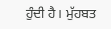ਹੁੰਦੀ ਹੈ। ਮੁੱਹਬਤ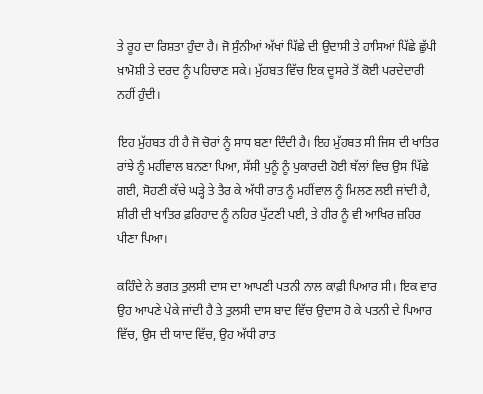ਤੇ ਰੂਹ ਦਾ ਰਿਸ਼ਤਾ ਹੁੰਦਾ ਹੈ। ਜੋ ਸੁੰਨੀਆਂ ਅੱਖਾਂ ਪਿੱਛੇ ਦੀ ਉਦਾਸੀ ਤੇ ਹਾਸਿਆਂ ਪਿੱਛੇ ਛੁੱਪੀ ਖ਼ਾਮੋਸ਼ੀ ਤੇ ਦਰਦ ਨੂੰ ਪਹਿਚਾਣ ਸਕੇ। ਮੁੱਹਬਤ ਵਿੱਚ ਇਕ ਦੂਸਰੇ ਤੋਂ ਕੋਈ ਪਰਦੇਦਾਰੀ ਨਹੀਂ ਹੁੰਦੀ।

ਇਹ ਮੁੱਹਬਤ ਹੀ ਹੈ ਜੋ ਚੋਰਾਂ ਨੂੰ ਸਾਧ ਬਣਾ ਦਿੰਦੀ ਹੈ। ਇਹ ਮੁੱਹਬਤ ਸੀ ਜਿਸ ਦੀ ਖਾਤਿਰ ਰਾਂਝੇ ਨੂੰ ਮਹੀਂਵਾਲ ਬਨਣਾ ਪਿਆ, ਸੱਸੀ ਪੁਨੂੰ ਨੂੰ ਪੁਕਾਰਦੀ ਹੋਈ ਥੱਲਾਂ ਵਿਚ ਉਸ ਪਿੱਛੇ ਗਈ, ਸੋਹਣੀ ਕੱਚੇ ਘੜ੍ਹੇ ਤੇ ਤੈਰ ਕੇ ਅੱਧੀ ਰਾਤ ਨੂੰ ਮਹੀਂਵਾਲ ਨੂੰ ਮਿਲਣ ਲਈ ਜਾਂਦੀ ਹੈ, ਸ਼ੀਰੀ ਦੀ ਖਾਤਿਰ ਫ਼ਰਿਹਾਦ ਨੂੰ ਨਹਿਰ ਪੁੱਟਣੀ ਪਈ, ਤੇ ਹੀਰ ਨੂੰ ਵੀ ਆਖਿਰ ਜ਼ਹਿਰ ਪੀਣਾ ਪਿਆ।

ਕਹਿੰਦੇ ਨੇ ਭਗਤ ਤੁਲਸੀ ਦਾਸ ਦਾ ਆਪਣੀ ਪਤਨੀ ਨਾਲ ਕਾਫ਼ੀ ਪਿਆਰ ਸੀ। ਇਕ ਵਾਰ ਉਹ ਆਪਣੇ ਪੇਕੇ ਜਾਂਦੀ ਹੈ ਤੇ ਤੁਲਸੀ ਦਾਸ ਬਾਦ ਵਿੱਚ ਉਦਾਸ ਹੋ ਕੇ ਪਤਨੀ ਦੇ ਪਿਆਰ ਵਿੱਚ, ਉਸ ਦੀ ਯਾਦ ਵਿੱਚ, ਉਹ ਅੱਧੀ ਰਾਤ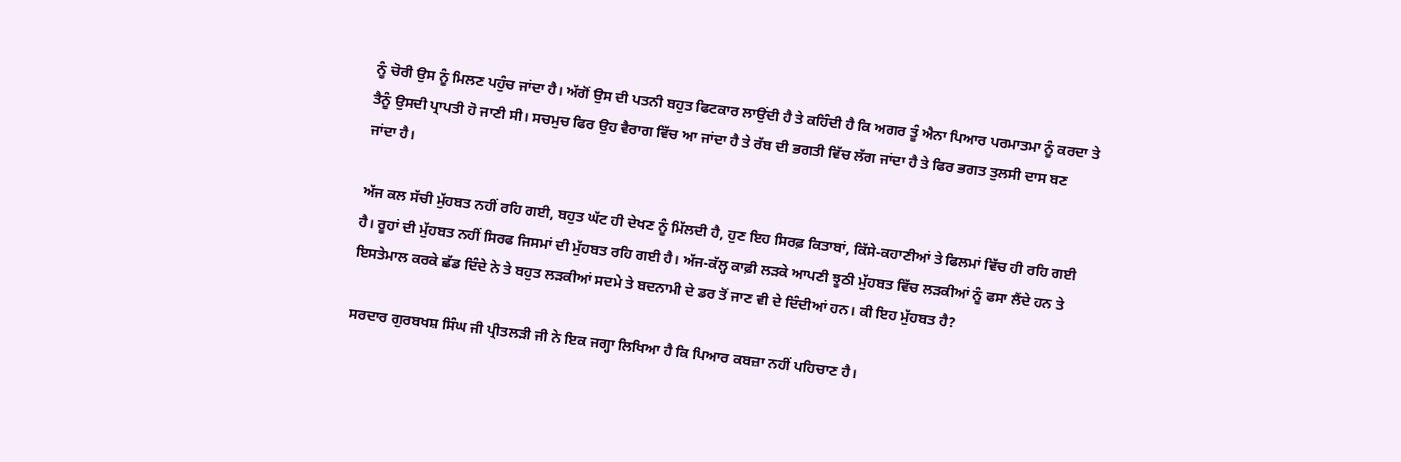ਨੂੰ ਚੋਰੀ ਉਸ ਨੂੰ ਮਿਲਣ ਪਹੁੰਚ ਜਾਂਦਾ ਹੈ। ਅੱਗੋਂ ਉਸ ਦੀ ਪਤਨੀ ਬਹੁਤ ਫਿਟਕਾਰ ਲਾਉਂਦੀ ਹੈ ਤੇ ਕਹਿੰਦੀ ਹੈ ਕਿ ਅਗਰ ਤੂੰ ਐਨਾ ਪਿਆਰ ਪਰਮਾਤਮਾ ਨੂੰ ਕਰਦਾ ਤੇ ਤੈਨੂੰ ਉਸਦੀ ਪ੍ਰਾਪਤੀ ਹੋ ਜਾਣੀ ਸੀ। ਸਚਮੁਚ ਫਿਰ ਉਹ ਵੈਰਾਗ ਵਿੱਚ ਆ ਜਾਂਦਾ ਹੈ ਤੇ ਰੱਬ ਦੀ ਭਗਤੀ ਵਿੱਚ ਲੱਗ ਜਾਂਦਾ ਹੈ ਤੇ ਫਿਰ ਭਗਤ ਤੁਲਸੀ ਦਾਸ ਬਣ ਜਾਂਦਾ ਹੈ।

ਅੱਜ ਕਲ ਸੱਚੀ ਮੁੱਹਬਤ ਨਹੀਂ ਰਹਿ ਗਈ, ਬਹੁਤ ਘੱਟ ਹੀ ਦੇਖਣ ਨੂੰ ਮਿੱਲਦੀ ਹੈ, ਹੁਣ ਇਹ ਸਿਰਫ਼ ਕਿਤਾਬਾਂ, ਕਿੱਸੇ-ਕਹਾਣੀਆਂ ਤੇ ਫਿਲਮਾਂ ਵਿੱਚ ਹੀ ਰਹਿ ਗਈ ਹੈ। ਰੂਹਾਂ ਦੀ ਮੁੱਹਬਤ ਨਹੀਂ ਸਿਰਫ ਜਿਸਮਾਂ ਦੀ ਮੁੱਹਬਤ ਰਹਿ ਗਈ ਹੈ। ਅੱਜ-ਕੱਲ੍ਹ ਕਾਫ਼ੀ ਲੜਕੇ ਆਪਣੀ ਝੂਠੀ ਮੁੱਹਬਤ ਵਿੱਚ ਲੜਕੀਆਂ ਨੂੰ ਫਸਾ ਲੈਂਦੇ ਹਨ ਤੇ ਇਸਤੇਮਾਲ ਕਰਕੇ ਛੱਡ ਦਿੰਦੇ ਨੇ ਤੇ ਬਹੁਤ ਲੜਕੀਆਂ ਸਦਮੇ ਤੇ ਬਦਨਾਮੀ ਦੇ ਡਰ ਤੋਂ ਜਾਣ ਵੀ ਦੇ ਦਿੰਦੀਆਂ ਹਨ। ਕੀ ਇਹ ਮੁੱਹਬਤ ਹੈ?

ਸਰਦਾਰ ਗੁਰਬਖਸ਼ ਸਿੰਘ ਜੀ ਪ੍ਰੀਤਲੜੀ ਜੀ ਨੇ ਇਕ ਜਗ੍ਹਾ ਲਿਖਿਆ ਹੈ ਕਿ ਪਿਆਰ ਕਬਜ਼ਾ ਨਹੀਂ ਪਹਿਚਾਣ ਹੈ।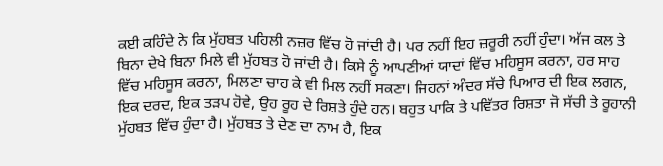ਕਈ ਕਹਿੰਦੇ ਨੇ ਕਿ ਮੁੱਹਬਤ ਪਹਿਲੀ ਨਜ਼ਰ ਵਿੱਚ ਹੋ ਜਾਂਦੀ ਹੈ। ਪਰ ਨਹੀਂ ਇਹ ਜ਼ਰੂਰੀ ਨਹੀਂ ਹੁੰਦਾ। ਅੱਜ ਕਲ ਤੇ ਬਿਨਾ ਦੇਖੇ ਬਿਨਾ ਮਿਲੇ ਵੀ ਮੁੱਹਬਤ ਹੋ ਜਾਂਦੀ ਹੈ। ਕਿਸੇ ਨੂੰ ਆਪਣੀਆਂ ਯਾਦਾਂ ਵਿੱਚ ਮਹਿਸੂਸ ਕਰਨਾ, ਹਰ ਸਾਹ ਵਿੱਚ ਮਹਿਸੂਸ ਕਰਨਾ, ਮਿਲਣਾ ਚਾਹ ਕੇ ਵੀ ਮਿਲ ਨਹੀਂ ਸਕਣਾ। ਜਿਹਨਾਂ ਅੰਦਰ ਸੱਚੇ ਪਿਆਰ ਦੀ ਇਕ ਲਗਨ, ਇਕ ਦਰਦ, ਇਕ ਤੜਪ ਹੋਵੇ, ਉਹ ਰੂਹ ਦੇ ਰਿਸ਼ਤੇ ਹੁੰਦੇ ਹਨ। ਬਹੁਤ ਪਾਕਿ ਤੇ ਪਵਿੱਤਰ ਰਿਸ਼ਤਾ ਜੋ ਸੱਚੀ ਤੇ ਰੂਹਾਨੀ ਮੁੱਹਬਤ ਵਿੱਚ ਹੁੰਦਾ ਹੈ। ਮੁੱਹਬਤ ਤੇ ਦੇਣ ਦਾ ਨਾਮ ਹੈ, ਇਕ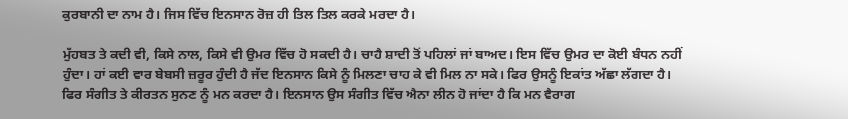ਕੁਰਬਾਨੀ ਦਾ ਨਾਮ ਹੈ। ਜਿਸ ਵਿੱਚ ਇਨਸਾਨ ਰੋਜ਼ ਹੀ ਤਿਲ ਤਿਲ ਕਰਕੇ ਮਰਦਾ ਹੈ।

ਮੁੱਹਬਤ ਤੇ ਕਦੀ ਵੀ, ਕਿਸੇ ਨਾਲ, ਕਿਸੇ ਵੀ ਉਮਰ ਵਿੱਚ ਹੋ ਸਕਦੀ ਹੈ। ਚਾਹੈ ਸ਼ਾਦੀ ਤੋਂ ਪਹਿਲਾਂ ਜਾਂ ਬਾਅਦ। ਇਸ ਵਿੱਚ ਉਮਰ ਦਾ ਕੋਈ ਬੰਧਨ ਨਹੀਂ ਹੁੰਦਾ। ਹਾਂ ਕਈ ਵਾਰ ਬੇਬਸੀ ਜ਼ਰੂਰ ਹੁੰਦੀ ਹੈ ਜੱਦ ਇਨਸਾਨ ਕਿਸੇ ਨੂੰ ਮਿਲਣਾ ਚਾਹ ਕੇ ਵੀ ਮਿਲ ਨਾ ਸਕੇ। ਫਿਰ ਉਸਨੂੰ ਇਕਾਂਤ ਅੱਛਾ ਲੱਗਦਾ ਹੈ। ਫਿਰ ਸੰਗੀਤ ਤੇ ਕੀਰਤਨ ਸੁਨਣ ਨੂੰ ਮਨ ਕਰਦਾ ਹੈ। ਇਨਸਾਨ ਉਸ ਸੰਗੀਤ ਵਿੱਚ ਐਨਾ ਲੀਨ ਹੋ ਜਾਂਦਾ ਹੈ ਕਿ ਮਨ ਵੈਰਾਗ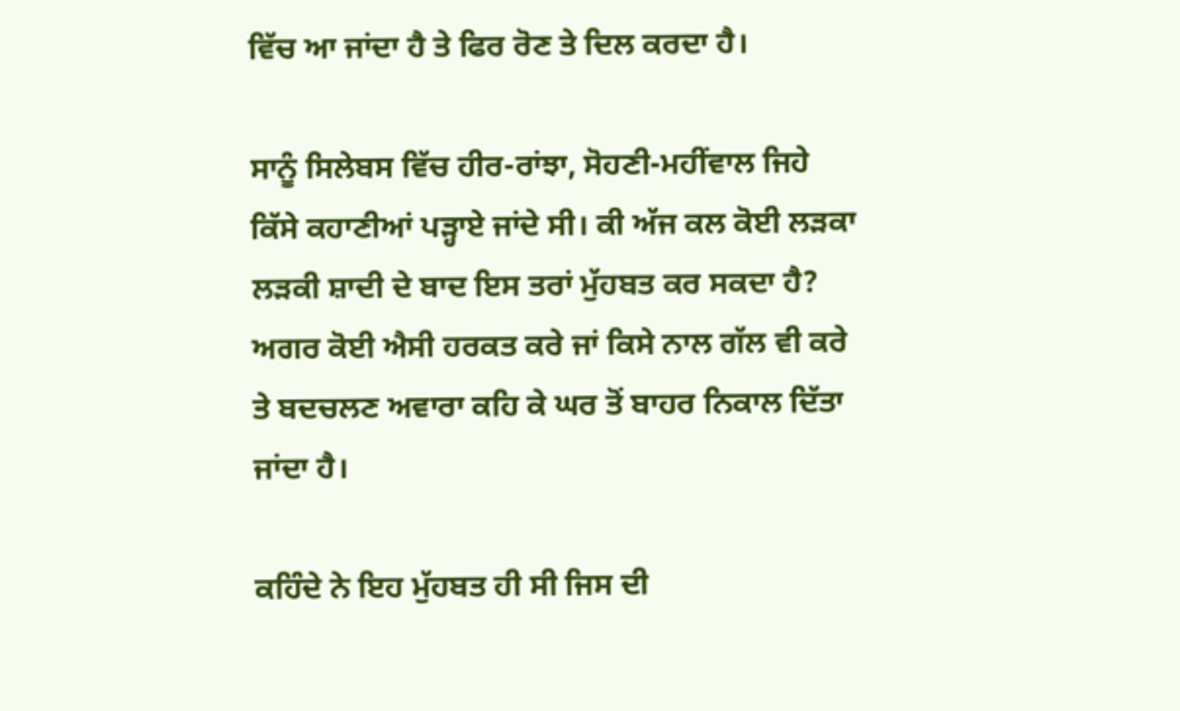ਵਿੱਚ ਆ ਜਾਂਦਾ ਹੈ ਤੇ ਫਿਰ ਰੋਣ ਤੇ ਦਿਲ ਕਰਦਾ ਹੈ।

ਸਾਨੂੰ ਸਿਲੇਬਸ ਵਿੱਚ ਹੀਰ-ਰਾਂਝਾ, ਸੋਹਣੀ-ਮਹੀਂਵਾਲ ਜਿਹੇ ਕਿੱਸੇ ਕਹਾਣੀਆਂ ਪੜ੍ਹਾਏ ਜਾਂਦੇ ਸੀ। ਕੀ ਅੱਜ ਕਲ ਕੋਈ ਲੜਕਾ ਲੜਕੀ ਸ਼ਾਦੀ ਦੇ ਬਾਦ ਇਸ ਤਰਾਂ ਮੁੱਹਬਤ ਕਰ ਸਕਦਾ ਹੈ? ਅਗਰ ਕੋਈ ਐਸੀ ਹਰਕਤ ਕਰੇ ਜਾਂ ਕਿਸੇ ਨਾਲ ਗੱਲ ਵੀ ਕਰੇ ਤੇ ਬਦਚਲਣ ਅਵਾਰਾ ਕਹਿ ਕੇ ਘਰ ਤੋਂ ਬਾਹਰ ਨਿਕਾਲ ਦਿੱਤਾ ਜਾਂਦਾ ਹੈ।

ਕਹਿੰਦੇ ਨੇ ਇਹ ਮੁੱਹਬਤ ਹੀ ਸੀ ਜਿਸ ਦੀ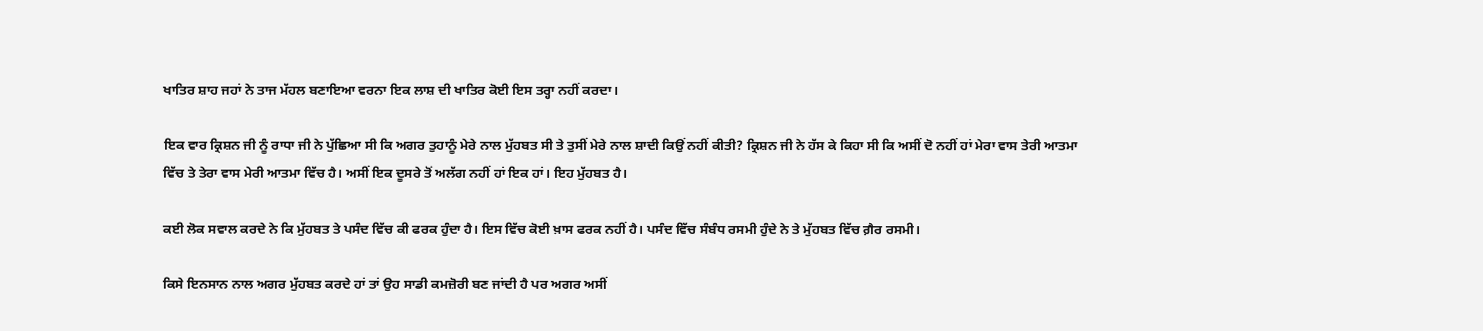ਖਾਤਿਰ ਸ਼ਾਹ ਜਹਾਂ ਨੇ ਤਾਜ ਮੱਹਲ ਬਣਾਇਆ ਵਰਨਾ ਇਕ ਲਾਸ਼ ਦੀ ਖਾਤਿਰ ਕੋਈ ਇਸ ਤਰ੍ਹਾ ਨਹੀਂ ਕਰਦਾ।

ਇਕ ਵਾਰ ਕ੍ਰਿਸ਼ਨ ਜੀ ਨੂੰ ਰਾਧਾ ਜੀ ਨੇ ਪੁੱਛਿਆ ਸੀ ਕਿ ਅਗਰ ਤੁਹਾਨੂੰ ਮੇਰੇ ਨਾਲ ਮੁੱਹਬਤ ਸੀ ਤੇ ਤੁਸੀਂ ਮੇਰੇ ਨਾਲ ਸ਼ਾਦੀ ਕਿਉਂ ਨਹੀਂ ਕੀਤੀ? ਕ੍ਰਿਸ਼ਨ ਜੀ ਨੇ ਹੱਸ ਕੇ ਕਿਹਾ ਸੀ ਕਿ ਅਸੀਂ ਦੋ ਨਹੀਂ ਹਾਂ ਮੇਰਾ ਵਾਸ ਤੇਰੀ ਆਤਮਾ ਵਿੱਚ ਤੇ ਤੇਰਾ ਵਾਸ ਮੇਰੀ ਆਤਮਾ ਵਿੱਚ ਹੈ। ਅਸੀਂ ਇਕ ਦੂਸਰੇ ਤੋਂ ਅਲੱਗ ਨਹੀਂ ਹਾਂ ਇਕ ਹਾਂ। ਇਹ ਮੁੱਹਬਤ ਹੈ।

ਕਈ ਲੋਕ ਸਵਾਲ ਕਰਦੇ ਨੇ ਕਿ ਮੁੱਹਬਤ ਤੇ ਪਸੰਦ ਵਿੱਚ ਕੀ ਫਰਕ ਹੁੰਦਾ ਹੈ। ਇਸ ਵਿੱਚ ਕੋਈ ਖ਼ਾਸ ਫਰਕ ਨਹੀਂ ਹੈ। ਪਸੰਦ ਵਿੱਚ ਸੰਬੰਧ ਰਸਮੀ ਹੁੰਦੇ ਨੇ ਤੇ ਮੁੱਹਬਤ ਵਿੱਚ ਗ਼ੈਰ ਰਸਮੀ।

ਕਿਸੇ ਇਨਸਾਨ ਨਾਲ ਅਗਰ ਮੁੱਹਬਤ ਕਰਦੇ ਹਾਂ ਤਾਂ ਉਹ ਸਾਡੀ ਕਮਜ਼ੋਰੀ ਬਣ ਜਾਂਦੀ ਹੈ ਪਰ ਅਗਰ ਅਸੀਂ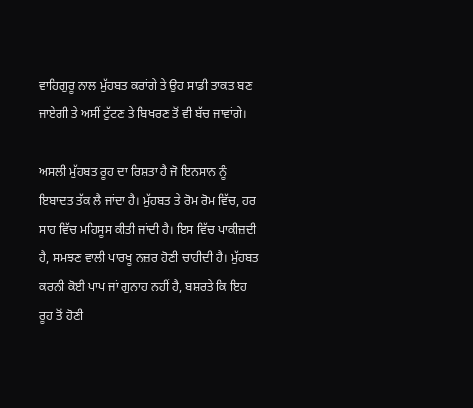ਵਾਹਿਗੁਰੂ ਨਾਲ ਮੁੱਹਬਤ ਕਰਾਂਗੇ ਤੇ ਉਹ ਸਾਡੀ ਤਾਕਤ ਬਣ ਜਾਏਗੀ ਤੇ ਅਸੀਂ ਟੁੱਟਣ ਤੇ ਬਿਖਰਣ ਤੋਂ ਵੀ ਬੱਚ ਜਾਵਾਂਗੇ।

ਅਸਲੀ ਮੁੱਹਬਤ ਰੂਹ ਦਾ ਰਿਸ਼ਤਾ ਹੈ ਜੋ ਇਨਸਾਨ ਨੂੰ ਇਬਾਦਤ ਤੱਕ ਲੈ ਜਾਂਦਾ ਹੈ। ਮੁੱਹਬਤ ਤੇ ਰੋਮ ਰੋਮ ਵਿੱਚ, ਹਰ ਸਾਹ ਵਿੱਚ ਮਹਿਸੂਸ ਕੀਤੀ ਜਾਂਦੀ ਹੈ। ਇਸ ਵਿੱਚ ਪਾਕੀਜ਼ਦੀ ਹੈ, ਸਮਝਣ ਵਾਲੀ ਪਾਰਖੂ ਨਜ਼ਰ ਹੋਣੀ ਚਾਹੀਦੀ ਹੈ। ਮੁੱਹਬਤ ਕਰਨੀ ਕੋਈ ਪਾਪ ਜਾਂ ਗੁਨਾਹ ਨਹੀਂ ਹੈ, ਬਸ਼ਰਤੇ ਕਿ ਇਹ ਰੂਹ ਤੋਂ ਹੋਣੀ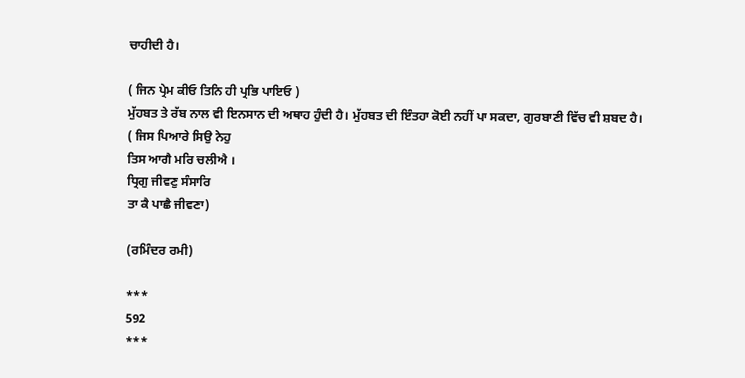ਚਾਹੀਦੀ ਹੈ।

( ਜਿਨ ਪ੍ਰੇਮ ਕੀਓ ਤਿਨਿ ਹੀ ਪ੍ਰਭਿ ਪਾਇਓ )
ਮੁੱਹਬਤ ਤੇ ਰੱਬ ਨਾਲ ਵੀ ਇਨਸਾਨ ਦੀ ਅਥਾਹ ਹੁੰਦੀ ਹੈ। ਮੁੱਹਬਤ ਦੀ ਇੰਤਹਾ ਕੋਈ ਨਹੀਂ ਪਾ ਸਕਦਾ, ਗੁਰਬਾਣੀ ਵਿੱਚ ਵੀ ਸ਼ਬਦ ਹੈ।
( ਜਿਸ ਪਿਆਰੇ ਸਿਉ ਨੇਹੁ
ਤਿਸ ਆਗੈ ਮਰਿ ਚਲੀਐ ।
ਧ੍ਰਿਗੁ ਜੀਵਣੁ ਸੰਸਾਰਿ
ਤਾ ਕੈ ਪਾਛੈ ਜੀਵਣਾ)

(ਰਮਿੰਦਰ ਰਮੀ)

***
592
***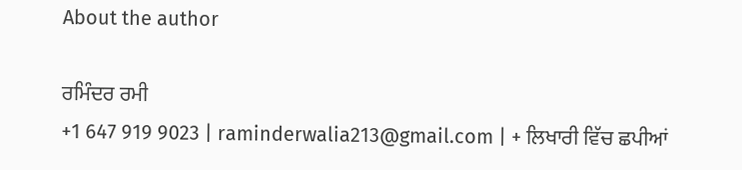About the author

ਰਮਿੰਦਰ ਰਮੀ
+1 647 919 9023 | raminderwalia213@gmail.com | + ਲਿਖਾਰੀ ਵਿੱਚ ਛਪੀਆਂ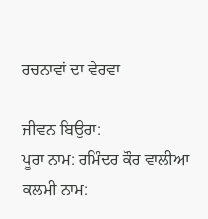ਰਚਨਾਵਾਂ ਦਾ ਵੇਰਵਾ

ਜੀਵਨ ਬਿਉਰਾ:
ਪੂਰਾ ਨਾਮ: ਰਮਿੰਦਰ ਕੌਰ ਵਾਲੀਆ
ਕਲਮੀ ਨਾਮ: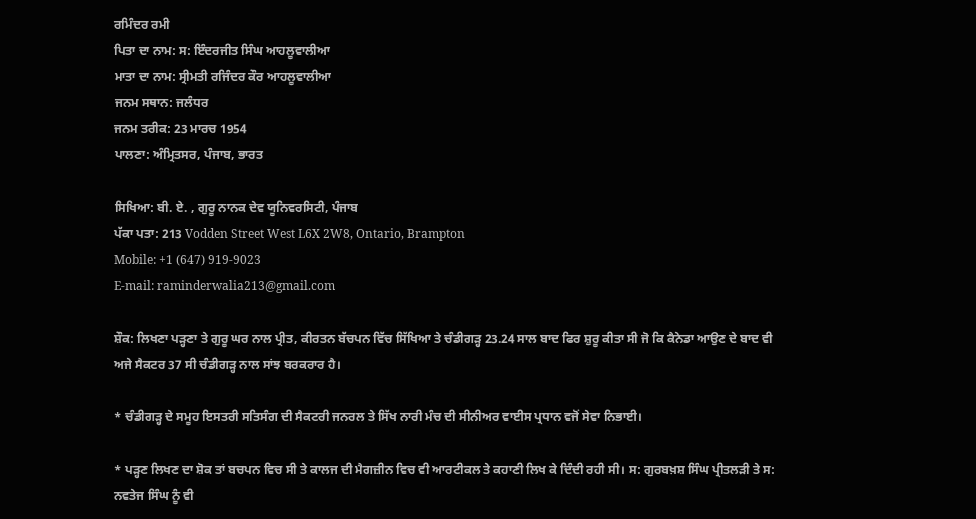ਰਮਿੰਦਰ ਰਮੀ
ਪਿਤਾ ਦਾ ਨਾਮ: ਸ: ਇੰਦਰਜੀਤ ਸਿੰਘ ਆਹਲੂਵਾਲੀਆ
ਮਾਤਾ ਦਾ ਨਾਮ: ਸ੍ਰੀਮਤੀ ਰਜਿੰਦਰ ਕੌਰ ਆਹਲੂਵਾਲੀਆ
ਜਨਮ ਸਥਾਨ: ਜਲੰਧਰ
ਜਨਮ ਤਰੀਕ: 23 ਮਾਰਚ 1954
ਪਾਲਣਾ: ਅੰਮ੍ਰਿਤਸਰ, ਪੰਜਾਬ, ਭਾਰਤ

ਸਿਖਿਆ: ਬੀ. ਏ. , ਗੁਰੂ ਨਾਨਕ ਦੇਵ ਯੂਨਿਵਰਸਿਟੀ, ਪੰਜਾਬ
ਪੱਕਾ ਪਤਾ: 213 Vodden Street West L6X 2W8, Ontario, Brampton
Mobile: +1 (647) 919-9023
E-mail: raminderwalia213@gmail.com

ਸ਼ੌਕ: ਲਿਖਣਾ ਪੜ੍ਹਣਾ ਤੇ ਗੁਰੂ ਘਰ ਨਾਲ ਪ੍ਰੀਤ, ਕੀਰਤਨ ਬੱਚਪਨ ਵਿੱਚ ਸਿੱਖਿਆ ਤੇ ਚੰਡੀਗੜ੍ਹ 23.24 ਸਾਲ ਬਾਦ ਫਿਰ ਸ਼ੁਰੂ ਕੀਤਾ ਸੀ ਜੋ ਕਿ ਕੈਨੇਡਾ ਆਉਣ ਦੇ ਬਾਦ ਵੀ ਅਜੇ ਸੈਕਟਰ 37 ਸੀ ਚੰਡੀਗੜ੍ਹ ਨਾਲ ਸਾਂਝ ਬਰਕਰਾਰ ਹੈ।

* ਚੰਡੀਗੜ੍ਹ ਦੇ ਸਮੂਹ ਇਸਤਰੀ ਸਤਿਸੰਗ ਦੀ ਸੈਕਟਰੀ ਜਨਰਲ ਤੇ ਸਿੱਖ ਨਾਰੀ ਮੰਚ ਦੀ ਸੀਨੀਅਰ ਵਾਈਸ ਪ੍ਰਧਾਨ ਵਜੋਂ ਸੇਵਾ ਨਿਭਾਈ।

* ਪੜ੍ਹਣ ਲਿਖਣ ਦਾ ਸ਼ੋਕ ਤਾਂ ਬਚਪਨ ਵਿਚ ਸੀ ਤੇ ਕਾਲਜ ਦੀ ਮੈਗਜ਼ੀਨ ਵਿਚ ਵੀ ਆਰਟੀਕਲ ਤੇ ਕਹਾਣੀ ਲਿਖ ਕੇ ਦਿੰਦੀ ਰਹੀ ਸੀ। ਸ: ਗੁਰਬਖ਼ਸ਼ ਸਿੰਘ ਪ੍ਰੀਤਲੜੀ ਤੇ ਸ: ਨਵਤੇਜ ਸਿੰਘ ਨੂੰ ਵੀ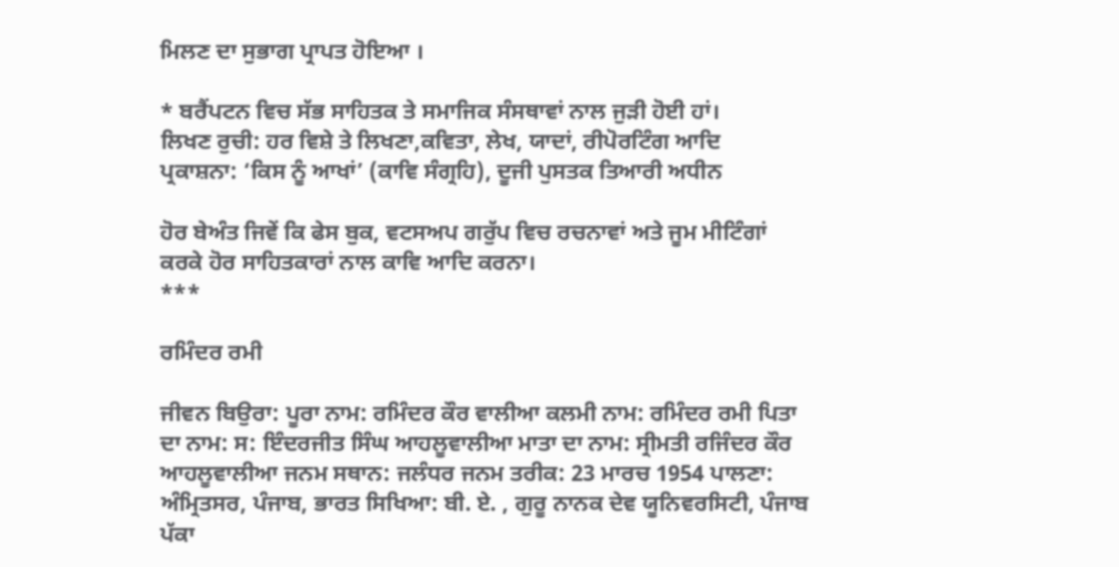ਮਿਲਣ ਦਾ ਸੁਭਾਗ ਪ੍ਰਾਪਤ ਹੋਇਆ ।

* ਬਰੈਂਪਟਨ ਵਿਚ ਸੱਭ ਸਾਹਿਤਕ ਤੇ ਸਮਾਜਿਕ ਸੰਸਥਾਵਾਂ ਨਾਲ ਜੁੜੀ ਹੋਈ ਹਾਂ।
ਲਿਖਣ ਰੁਚੀ: ਹਰ ਵਿਸ਼ੇ ਤੇ ਲਿਖਣਾ,ਕਵਿਤਾ, ਲੇਖ, ਯਾਦਾਂ, ਰੀਪੋਰਟਿੰਗ ਆਦਿ
ਪ੍ਰਕਾਸ਼ਨਾ: ‘ਕਿਸ ਨੂੰ ਆਖਾਂ’ (ਕਾਵਿ ਸੰਗ੍ਰਹਿ), ਦੂਜੀ ਪੁਸਤਕ ਤਿਆਰੀ ਅਧੀਨ

ਹੋਰ ਬੇਅੰਤ ਜਿਵੇਂ ਕਿ ਫੇਸ ਬੁਕ, ਵਟਸਅਪ ਗਰੁੱਪ ਵਿਚ ਰਚਨਾਵਾਂ ਅਤੇ ਜੂਮ ਮੀਟਿੰਗਾਂ ਕਰਕੇ ਹੋਰ ਸਾਹਿਤਕਾਰਾਂ ਨਾਲ ਕਾਵਿ ਆਦਿ ਕਰਨਾ।
***

ਰਮਿੰਦਰ ਰਮੀ

ਜੀਵਨ ਬਿਉਰਾ: ਪੂਰਾ ਨਾਮ: ਰਮਿੰਦਰ ਕੌਰ ਵਾਲੀਆ ਕਲਮੀ ਨਾਮ: ਰਮਿੰਦਰ ਰਮੀ ਪਿਤਾ ਦਾ ਨਾਮ: ਸ: ਇੰਦਰਜੀਤ ਸਿੰਘ ਆਹਲੂਵਾਲੀਆ ਮਾਤਾ ਦਾ ਨਾਮ: ਸ੍ਰੀਮਤੀ ਰਜਿੰਦਰ ਕੌਰ ਆਹਲੂਵਾਲੀਆ ਜਨਮ ਸਥਾਨ: ਜਲੰਧਰ ਜਨਮ ਤਰੀਕ: 23 ਮਾਰਚ 1954 ਪਾਲਣਾ: ਅੰਮ੍ਰਿਤਸਰ, ਪੰਜਾਬ, ਭਾਰਤ ਸਿਖਿਆ: ਬੀ. ਏ. , ਗੁਰੂ ਨਾਨਕ ਦੇਵ ਯੂਨਿਵਰਸਿਟੀ, ਪੰਜਾਬ ਪੱਕਾ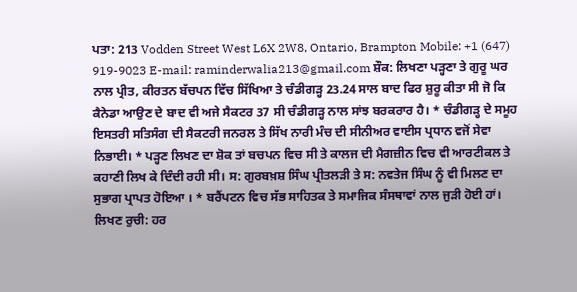ਪਤਾ: 213 Vodden Street West L6X 2W8, Ontario, Brampton Mobile: +1 (647) 919-9023 E-mail: raminderwalia213@gmail.com ਸ਼ੌਕ: ਲਿਖਣਾ ਪੜ੍ਹਣਾ ਤੇ ਗੁਰੂ ਘਰ ਨਾਲ ਪ੍ਰੀਤ, ਕੀਰਤਨ ਬੱਚਪਨ ਵਿੱਚ ਸਿੱਖਿਆ ਤੇ ਚੰਡੀਗੜ੍ਹ 23.24 ਸਾਲ ਬਾਦ ਫਿਰ ਸ਼ੁਰੂ ਕੀਤਾ ਸੀ ਜੋ ਕਿ ਕੈਨੇਡਾ ਆਉਣ ਦੇ ਬਾਦ ਵੀ ਅਜੇ ਸੈਕਟਰ 37 ਸੀ ਚੰਡੀਗੜ੍ਹ ਨਾਲ ਸਾਂਝ ਬਰਕਰਾਰ ਹੈ। * ਚੰਡੀਗੜ੍ਹ ਦੇ ਸਮੂਹ ਇਸਤਰੀ ਸਤਿਸੰਗ ਦੀ ਸੈਕਟਰੀ ਜਨਰਲ ਤੇ ਸਿੱਖ ਨਾਰੀ ਮੰਚ ਦੀ ਸੀਨੀਅਰ ਵਾਈਸ ਪ੍ਰਧਾਨ ਵਜੋਂ ਸੇਵਾ ਨਿਭਾਈ। * ਪੜ੍ਹਣ ਲਿਖਣ ਦਾ ਸ਼ੋਕ ਤਾਂ ਬਚਪਨ ਵਿਚ ਸੀ ਤੇ ਕਾਲਜ ਦੀ ਮੈਗਜ਼ੀਨ ਵਿਚ ਵੀ ਆਰਟੀਕਲ ਤੇ ਕਹਾਣੀ ਲਿਖ ਕੇ ਦਿੰਦੀ ਰਹੀ ਸੀ। ਸ: ਗੁਰਬਖ਼ਸ਼ ਸਿੰਘ ਪ੍ਰੀਤਲੜੀ ਤੇ ਸ: ਨਵਤੇਜ ਸਿੰਘ ਨੂੰ ਵੀ ਮਿਲਣ ਦਾ ਸੁਭਾਗ ਪ੍ਰਾਪਤ ਹੋਇਆ । * ਬਰੈਂਪਟਨ ਵਿਚ ਸੱਭ ਸਾਹਿਤਕ ਤੇ ਸਮਾਜਿਕ ਸੰਸਥਾਵਾਂ ਨਾਲ ਜੁੜੀ ਹੋਈ ਹਾਂ। ਲਿਖਣ ਰੁਚੀ: ਹਰ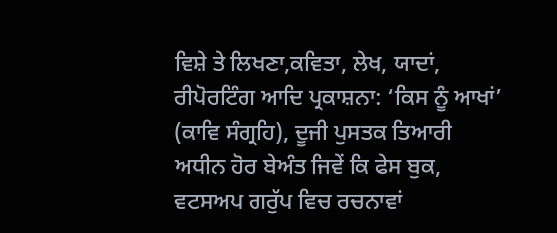ਵਿਸ਼ੇ ਤੇ ਲਿਖਣਾ,ਕਵਿਤਾ, ਲੇਖ, ਯਾਦਾਂ, ਰੀਪੋਰਟਿੰਗ ਆਦਿ ਪ੍ਰਕਾਸ਼ਨਾ: ‘ਕਿਸ ਨੂੰ ਆਖਾਂ’ (ਕਾਵਿ ਸੰਗ੍ਰਹਿ), ਦੂਜੀ ਪੁਸਤਕ ਤਿਆਰੀ ਅਧੀਨ ਹੋਰ ਬੇਅੰਤ ਜਿਵੇਂ ਕਿ ਫੇਸ ਬੁਕ, ਵਟਸਅਪ ਗਰੁੱਪ ਵਿਚ ਰਚਨਾਵਾਂ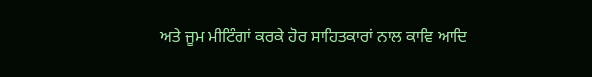ਅਤੇ ਜੂਮ ਮੀਟਿੰਗਾਂ ਕਰਕੇ ਹੋਰ ਸਾਹਿਤਕਾਰਾਂ ਨਾਲ ਕਾਵਿ ਆਦਿ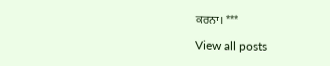ਕਰਨਾ। ***

View all posts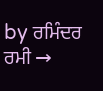by ਰਮਿੰਦਰ ਰਮੀ →